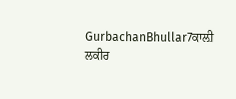GurbachanBhullar7ਕਾਲ਼ੀ ਲਕੀਰ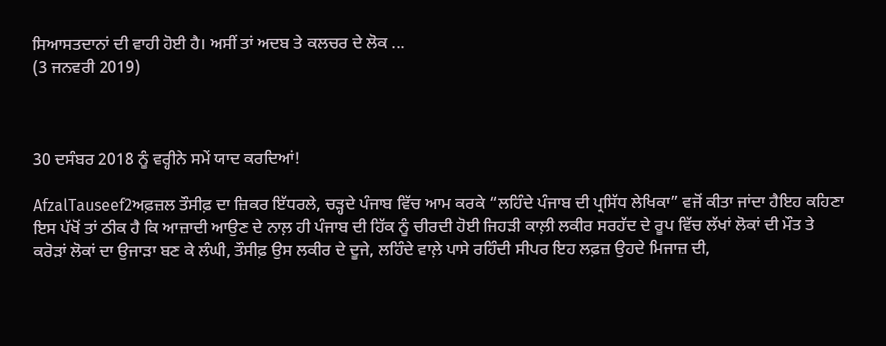ਸਿਆਸਤਦਾਨਾਂ ਦੀ ਵਾਹੀ ਹੋਈ ਹੈ। ਅਸੀਂ ਤਾਂ ਅਦਬ ਤੇ ਕਲਚਰ ਦੇ ਲੋਕ ...
(3 ਜਨਵਰੀ 2019)



30 ਦਸੰਬਰ 2018 ਨੂੰ ਵਰ੍ਹੀਨੇ ਸਮੇਂ ਯਾਦ ਕਰਦਿਆਂ!

AfzalTauseef2ਅਫ਼ਜ਼ਲ ਤੌਸੀਫ਼ ਦਾ ਜ਼ਿਕਰ ਇੱਧਰਲੇ, ਚੜ੍ਹਦੇ ਪੰਜਾਬ ਵਿੱਚ ਆਮ ਕਰਕੇ “ਲਹਿੰਦੇ ਪੰਜਾਬ ਦੀ ਪ੍ਰਸਿੱਧ ਲੇਖਿਕਾ” ਵਜੋਂ ਕੀਤਾ ਜਾਂਦਾ ਹੈਇਹ ਕਹਿਣਾ ਇਸ ਪੱਖੋਂ ਤਾਂ ਠੀਕ ਹੈ ਕਿ ਆਜ਼ਾਦੀ ਆਉਣ ਦੇ ਨਾਲ਼ ਹੀ ਪੰਜਾਬ ਦੀ ਹਿੱਕ ਨੂੰ ਚੀਰਦੀ ਹੋਈ ਜਿਹੜੀ ਕਾਲ਼ੀ ਲਕੀਰ ਸਰਹੱਦ ਦੇ ਰੂਪ ਵਿੱਚ ਲੱਖਾਂ ਲੋਕਾਂ ਦੀ ਮੌਤ ਤੇ ਕਰੋੜਾਂ ਲੋਕਾਂ ਦਾ ਉਜਾੜਾ ਬਣ ਕੇ ਲੰਘੀ, ਤੌਸੀਫ਼ ਉਸ ਲਕੀਰ ਦੇ ਦੂਜੇ, ਲਹਿੰਦੇ ਵਾਲ਼ੇ ਪਾਸੇ ਰਹਿੰਦੀ ਸੀਪਰ ਇਹ ਲਫ਼ਜ਼ ਉਹਦੇ ਮਿਜਾਜ਼ ਦੀ,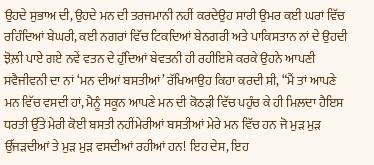ਉਹਦੇ ਸੁਭਾਅ ਦੀ, ਉਹਦੇ ਮਨ ਦੀ ਤਰਜਮਾਨੀ ਨਹੀਂ ਕਰਦੇਉਹ ਸਾਰੀ ਉਮਰ ਕਈ ਘਰਾਂ ਵਿੱਚ ਰਹਿੰਦਿਆਂ ਬੇਘਰੀ, ਕਈ ਨਗਰਾਂ ਵਿੱਚ ਟਿਕਦਿਆਂ ਬੇਨਗਰੀ ਅਤੇ ਪਾਕਿਸਤਾਨ ਨਾਂ ਦੇ ਉਹਦੀ ਝੋਲ਼ੀ ਪਾਏ ਗਏ ਨਵੇਂ ਵਤਨ ਦੇ ਹੁੰਦਿਆਂ ਬੇਵਤਨੀ ਹੀ ਰਹੀਇਸੇ ਕਰਕੇ ਉਹਨੇ ਆਪਣੀ ਸਵੈਜੀਵਨੀ ਦਾ ਨਾਂ ‘ਮਨ ਦੀਆਂ ਬਸਤੀਆਂ’ ਰੱਖਿਆਉਹ ਕਿਹਾ ਕਰਦੀ ਸੀ, “ਮੈਂ ਤਾਂ ਆਪਣੇ ਮਨ ਵਿੱਚ ਵਸਦੀ ਹਾਂ, ਮੈਨੂੰ ਸਕੂਨ ਆਪਣੇ ਮਨ ਦੀ ਕੋਠੜੀ ਵਿੱਚ ਪਹੁੰਚ ਕੇ ਹੀ ਮਿਲਦਾ ਹੈਇਸ ਧਰਤੀ ਉੱਤੇ ਮੇਰੀ ਕੋਈ ਬਸਤੀ ਨਹੀਂਮੇਰੀਆਂ ਬਸਤੀਆਂ ਮੇਰੇ ਮਨ ਵਿੱਚ ਹਨ ਜੋ ਮੁੜ ਮੁੜ ਉੱਜੜਦੀਆਂ ਤੇ ਮੁੜ ਮੁੜ ਵਸਦੀਆਂ ਰਹੀਆਂ ਹਨ! ਇਹ ਦੇਸ, ਇਹ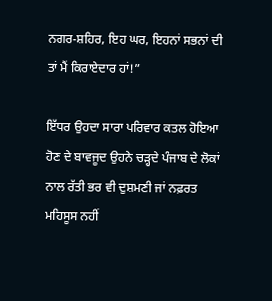ਨਗਰ-ਸ਼ਹਿਰ, ਇਹ ਘਰ, ਇਹਨਾਂ ਸਭਨਾਂ ਦੀ ਤਾਂ ਮੈਂ ਕਿਰਾਏਦਾਰ ਹਾਂ!”

ਇੱਧਰ ਉਹਦਾ ਸਾਰਾ ਪਰਿਵਾਰ ਕਤਲ ਹੋਇਆ ਹੋਣ ਦੇ ਬਾਵਜੂਦ ਉਹਨੇ ਚੜ੍ਹਦੇ ਪੰਜਾਬ ਦੇ ਲੋਕਾਂ ਨਾਲ ਰੱਤੀ ਭਰ ਵੀ ਦੁਸ਼ਮਣੀ ਜਾਂ ਨਫ਼ਰਤ ਮਹਿਸੂਸ ਨਹੀਂ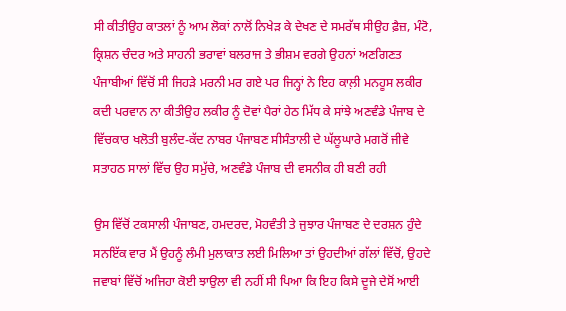ਸੀ ਕੀਤੀਉਹ ਕਾਤਲਾਂ ਨੂੰ ਆਮ ਲੋਕਾਂ ਨਾਲੋਂ ਨਿਖੇੜ ਕੇ ਦੇਖਣ ਦੇ ਸਮਰੱਥ ਸੀਉਹ ਫ਼ੈਜ਼, ਮੰਟੋ, ਕ੍ਰਿਸ਼ਨ ਚੰਦਰ ਅਤੇ ਸਾਹਨੀ ਭਰਾਵਾਂ ਬਲਰਾਜ ਤੇ ਭੀਸ਼ਮ ਵਰਗੇ ਉਹਨਾਂ ਅਣਗਿਣਤ ਪੰਜਾਬੀਆਂ ਵਿੱਚੋਂ ਸੀ ਜਿਹੜੇ ਮਰਨੀ ਮਰ ਗਏ ਪਰ ਜਿਨ੍ਹਾਂ ਨੇ ਇਹ ਕਾਲ਼ੀ ਮਨਹੂਸ ਲਕੀਰ ਕਦੀ ਪਰਵਾਨ ਨਾ ਕੀਤੀਉਹ ਲਕੀਰ ਨੂੰ ਦੋਵਾਂ ਪੈਰਾਂ ਹੇਠ ਮਿੱਧ ਕੇ ਸਾਂਝੇ ਅਣਵੰਡੇ ਪੰਜਾਬ ਦੇ ਵਿੱਚਕਾਰ ਖਲੋਤੀ ਬੁਲੰਦ-ਕੱਦ ਨਾਬਰ ਪੰਜਾਬਣ ਸੀਸੰਤਾਲੀ ਦੇ ਘੱਲੂਘਾਰੇ ਮਗਰੋਂ ਜੀਵੇ ਸਤਾਹਠ ਸਾਲਾਂ ਵਿੱਚ ਉਹ ਸਮੁੱਚੇ, ਅਣਵੰਡੇ ਪੰਜਾਬ ਦੀ ਵਸਨੀਕ ਹੀ ਬਣੀ ਰਹੀ

ਉਸ ਵਿੱਚੋਂ ਟਕਸਾਲੀ ਪੰਜਾਬਣ, ਹਮਦਰਦ, ਮੋਹਵੰਤੀ ਤੇ ਜੁਝਾਰ ਪੰਜਾਬਣ ਦੇ ਦਰਸ਼ਨ ਹੁੰਦੇ ਸਨਇੱਕ ਵਾਰ ਮੈਂ ਉਹਨੂੰ ਲੰਮੀ ਮੁਲਾਕਾਤ ਲਈ ਮਿਲਿਆ ਤਾਂ ਉਹਦੀਆਂ ਗੱਲਾਂ ਵਿੱਚੋਂ, ਉਹਦੇ ਜਵਾਬਾਂ ਵਿੱਚੋਂ ਅਜਿਹਾ ਕੋਈ ਝਾਉਲਾ ਵੀ ਨਹੀਂ ਸੀ ਪਿਆ ਕਿ ਇਹ ਕਿਸੇ ਦੂਜੇ ਦੇਸੋਂ ਆਈ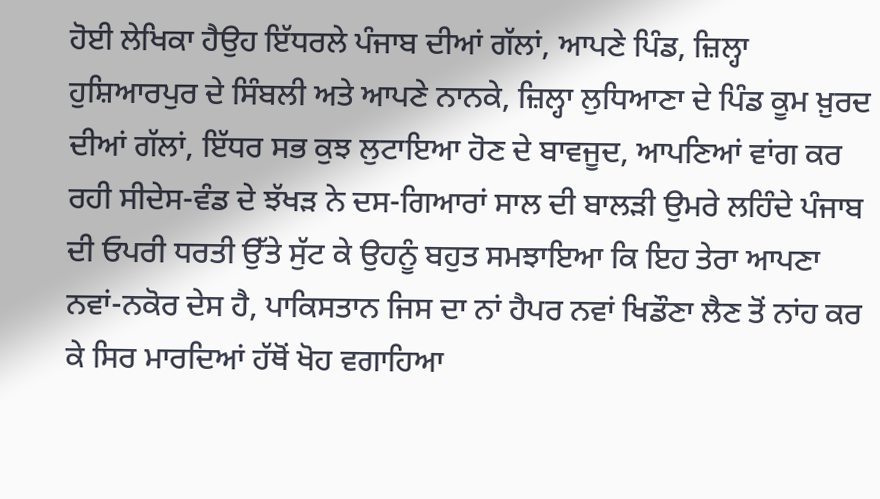ਹੋਈ ਲੇਖਿਕਾ ਹੈਉਹ ਇੱਧਰਲੇ ਪੰਜਾਬ ਦੀਆਂ ਗੱਲਾਂ, ਆਪਣੇ ਪਿੰਡ, ਜ਼ਿਲ੍ਹਾ ਹੁਸ਼ਿਆਰਪੁਰ ਦੇ ਸਿੰਬਲੀ ਅਤੇ ਆਪਣੇ ਨਾਨਕੇ, ਜ਼ਿਲ੍ਹਾ ਲੁਧਿਆਣਾ ਦੇ ਪਿੰਡ ਕੂਮ ਖ਼ੁਰਦ ਦੀਆਂ ਗੱਲਾਂ, ਇੱਧਰ ਸਭ ਕੁਝ ਲੁਟਾਇਆ ਹੋਣ ਦੇ ਬਾਵਜੂਦ, ਆਪਣਿਆਂ ਵਾਂਗ ਕਰ ਰਹੀ ਸੀਦੇਸ-ਵੰਡ ਦੇ ਝੱਖੜ ਨੇ ਦਸ-ਗਿਆਰਾਂ ਸਾਲ ਦੀ ਬਾਲੜੀ ਉਮਰੇ ਲਹਿੰਦੇ ਪੰਜਾਬ ਦੀ ਓਪਰੀ ਧਰਤੀ ਉੱਤੇ ਸੁੱਟ ਕੇ ਉਹਨੂੰ ਬਹੁਤ ਸਮਝਾਇਆ ਕਿ ਇਹ ਤੇਰਾ ਆਪਣਾ ਨਵਾਂ-ਨਕੋਰ ਦੇਸ ਹੈ, ਪਾਕਿਸਤਾਨ ਜਿਸ ਦਾ ਨਾਂ ਹੈਪਰ ਨਵਾਂ ਖਿਡੌਣਾ ਲੈਣ ਤੋਂ ਨਾਂਹ ਕਰ ਕੇ ਸਿਰ ਮਾਰਦਿਆਂ ਹੱਥੋਂ ਖੋਹ ਵਗਾਹਿਆ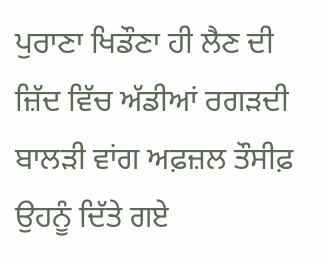ਪੁਰਾਣਾ ਖਿਡੌਣਾ ਹੀ ਲੈਣ ਦੀ ਜ਼ਿੱਦ ਵਿੱਚ ਅੱਡੀਆਂ ਰਗੜਦੀ ਬਾਲੜੀ ਵਾਂਗ ਅਫ਼ਜ਼ਲ ਤੌਸੀਫ਼ ਉਹਨੂੰ ਦਿੱਤੇ ਗਏ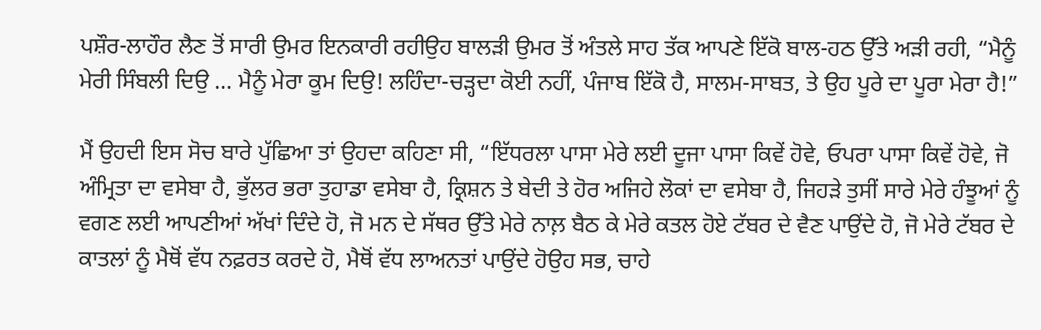ਪਸ਼ੌਰ-ਲਾਹੌਰ ਲੈਣ ਤੋਂ ਸਾਰੀ ਉਮਰ ਇਨਕਾਰੀ ਰਹੀਉਹ ਬਾਲੜੀ ਉਮਰ ਤੋਂ ਅੰਤਲੇ ਸਾਹ ਤੱਕ ਆਪਣੇ ਇੱਕੋ ਬਾਲ-ਹਠ ਉੱਤੇ ਅੜੀ ਰਹੀ, “ਮੈਨੂੰ ਮੇਰੀ ਸਿੰਬਲੀ ਦਿਉ … ਮੈਨੂੰ ਮੇਰਾ ਕੂਮ ਦਿਉ! ਲਹਿੰਦਾ-ਚੜ੍ਹਦਾ ਕੋਈ ਨਹੀਂ, ਪੰਜਾਬ ਇੱਕੋ ਹੈ, ਸਾਲਮ-ਸਾਬਤ, ਤੇ ਉਹ ਪੂਰੇ ਦਾ ਪੂਰਾ ਮੇਰਾ ਹੈ!”

ਮੈਂ ਉਹਦੀ ਇਸ ਸੋਚ ਬਾਰੇ ਪੁੱਛਿਆ ਤਾਂ ਉਹਦਾ ਕਹਿਣਾ ਸੀ, “ਇੱਧਰਲਾ ਪਾਸਾ ਮੇਰੇ ਲਈ ਦੂਜਾ ਪਾਸਾ ਕਿਵੇਂ ਹੋਵੇ, ਓਪਰਾ ਪਾਸਾ ਕਿਵੇਂ ਹੋਵੇ, ਜੋ ਅੰਮ੍ਰਿਤਾ ਦਾ ਵਸੇਬਾ ਹੈ, ਭੁੱਲਰ ਭਰਾ ਤੁਹਾਡਾ ਵਸੇਬਾ ਹੈ, ਕ੍ਰਿਸ਼ਨ ਤੇ ਬੇਦੀ ਤੇ ਹੋਰ ਅਜਿਹੇ ਲੋਕਾਂ ਦਾ ਵਸੇਬਾ ਹੈ, ਜਿਹੜੇ ਤੁਸੀਂ ਸਾਰੇ ਮੇਰੇ ਹੰਝੂਆਂ ਨੂੰ ਵਗਣ ਲਈ ਆਪਣੀਆਂ ਅੱਖਾਂ ਦਿੰਦੇ ਹੋ, ਜੋ ਮਨ ਦੇ ਸੱਥਰ ਉੱਤੇ ਮੇਰੇ ਨਾਲ਼ ਬੈਠ ਕੇ ਮੇਰੇ ਕਤਲ ਹੋਏ ਟੱਬਰ ਦੇ ਵੈਣ ਪਾਉਂਦੇ ਹੋ, ਜੋ ਮੇਰੇ ਟੱਬਰ ਦੇ ਕਾਤਲਾਂ ਨੂੰ ਮੈਥੋਂ ਵੱਧ ਨਫ਼ਰਤ ਕਰਦੇ ਹੋ, ਮੈਥੋਂ ਵੱਧ ਲਾਅਨਤਾਂ ਪਾਉਂਦੇ ਹੋਉਹ ਸਭ, ਚਾਹੇ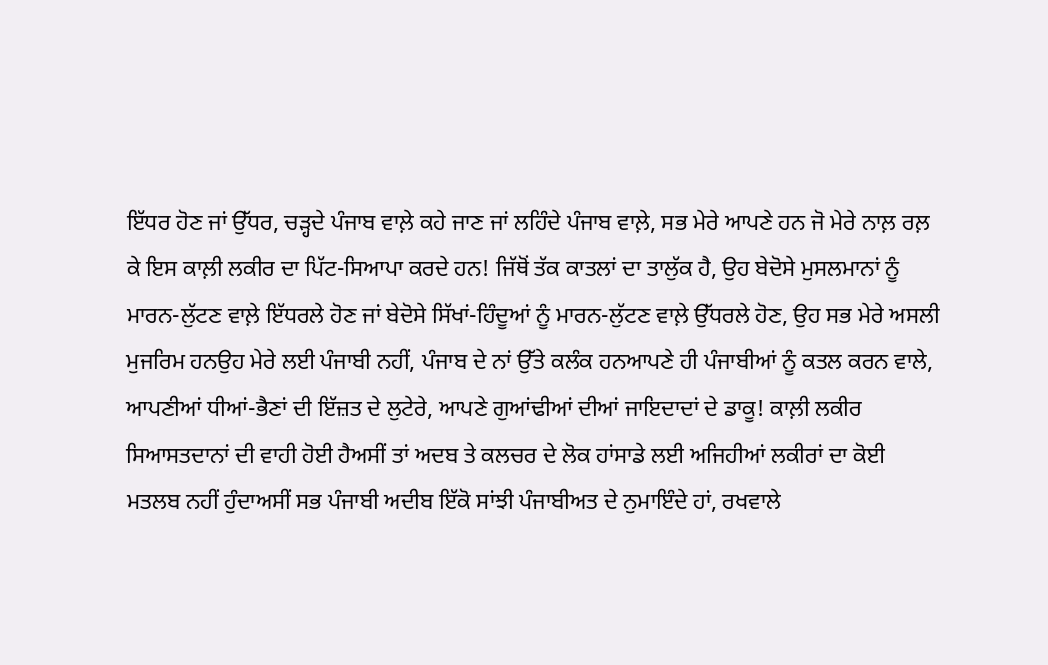ਇੱਧਰ ਹੋਣ ਜਾਂ ਉੱਧਰ, ਚੜ੍ਹਦੇ ਪੰਜਾਬ ਵਾਲ਼ੇ ਕਹੇ ਜਾਣ ਜਾਂ ਲਹਿੰਦੇ ਪੰਜਾਬ ਵਾਲ਼ੇ, ਸਭ ਮੇਰੇ ਆਪਣੇ ਹਨ ਜੋ ਮੇਰੇ ਨਾਲ਼ ਰਲ਼ ਕੇ ਇਸ ਕਾਲ਼ੀ ਲਕੀਰ ਦਾ ਪਿੱਟ-ਸਿਆਪਾ ਕਰਦੇ ਹਨ! ਜਿੱਥੋਂ ਤੱਕ ਕਾਤਲਾਂ ਦਾ ਤਾਲੁੱਕ ਹੈ, ਉਹ ਬੇਦੋਸੇ ਮੁਸਲਮਾਨਾਂ ਨੂੰ ਮਾਰਨ-ਲੁੱਟਣ ਵਾਲ਼ੇ ਇੱਧਰਲੇ ਹੋਣ ਜਾਂ ਬੇਦੋਸੇ ਸਿੱਖਾਂ-ਹਿੰਦੂਆਂ ਨੂੰ ਮਾਰਨ-ਲੁੱਟਣ ਵਾਲ਼ੇ ਉੱਧਰਲੇ ਹੋਣ, ਉਹ ਸਭ ਮੇਰੇ ਅਸਲੀ ਮੁਜਰਿਮ ਹਨਉਹ ਮੇਰੇ ਲਈ ਪੰਜਾਬੀ ਨਹੀਂ, ਪੰਜਾਬ ਦੇ ਨਾਂ ਉੱਤੇ ਕਲੰਕ ਹਨਆਪਣੇ ਹੀ ਪੰਜਾਬੀਆਂ ਨੂੰ ਕਤਲ ਕਰਨ ਵਾਲੇ, ਆਪਣੀਆਂ ਧੀਆਂ-ਭੈਣਾਂ ਦੀ ਇੱਜ਼ਤ ਦੇ ਲੁਟੇਰੇ, ਆਪਣੇ ਗੁਆਂਢੀਆਂ ਦੀਆਂ ਜਾਇਦਾਦਾਂ ਦੇ ਡਾਕੂ! ਕਾਲ਼ੀ ਲਕੀਰ ਸਿਆਸਤਦਾਨਾਂ ਦੀ ਵਾਹੀ ਹੋਈ ਹੈਅਸੀਂ ਤਾਂ ਅਦਬ ਤੇ ਕਲਚਰ ਦੇ ਲੋਕ ਹਾਂਸਾਡੇ ਲਈ ਅਜਿਹੀਆਂ ਲਕੀਰਾਂ ਦਾ ਕੋਈ ਮਤਲਬ ਨਹੀਂ ਹੁੰਦਾਅਸੀਂ ਸਭ ਪੰਜਾਬੀ ਅਦੀਬ ਇੱਕੋ ਸਾਂਝੀ ਪੰਜਾਬੀਅਤ ਦੇ ਨੁਮਾਇੰਦੇ ਹਾਂ, ਰਖਵਾਲੇ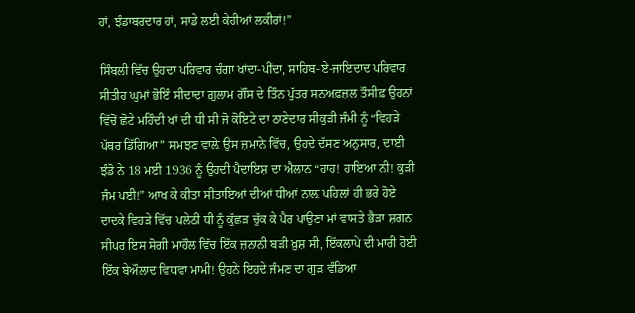ਹਾਂ, ਝੰਡਾਬਰਦਾਰ ਹਾਂ, ਸਾਡੇ ਲਈ ਕੇਹੀਆਂ ਲਕੀਰਾਂ!”

ਸਿੰਬਲੀ ਵਿੱਚ ਉਹਦਾ ਪਰਿਵਾਰ ਚੰਗਾ ਖਾਂਦਾ-ਪੀਂਦਾ, ਸਾਹਿਬ-ਏ-ਜਾਇਦਾਦ ਪਰਿਵਾਰ ਸੀਤੀਹ ਘੁਮਾਂ ਭੋਇੰ ਸੀਦਾਦਾ ਗ਼ੁਲਾਮ ਗੌਂਸ ਦੇ ਤਿੰਨ ਪੁੱਤਰ ਸਨਅਫ਼ਜ਼ਲ ਤੌਸੀਫ਼ ਉਹਨਾਂ ਵਿੱਚੋਂ ਛੋਟੇ ਮਹਿੰਦੀ ਖਾਂ ਦੀ ਧੀ ਸੀ ਜੋ ਕੋਇਟੇ ਦਾ ਠਾਣੇਦਾਰ ਸੀਕੁੜੀ ਜੰਮੀ ਨੂੰ “ਵਿਹੜੇ ਪੱਥਰ ਡਿੱਗਿਆ” ਸਮਝਣ ਵਾਲ਼ੇ ਉਸ ਜ਼ਮਾਨੇ ਵਿੱਚ, ਉਹਦੇ ਦੱਸਣ ਅਨੁਸਾਰ, ਦਾਈ ਝੰਡੋ ਨੇ 18 ਮਈ 1936 ਨੂੰ ਉਹਦੀ ਪੈਦਾਇਸ਼ ਦਾ ਐਲਾਨ “ਹਾਹ! ਹਾਇਆ ਨੀ! ਕੁੜੀ ਜੰਮ ਪਈ!” ਆਖ ਕੇ ਕੀਤਾ ਸੀਤਾਇਆਂ ਦੀਆਂ ਧੀਆਂ ਨਾਲ਼ ਪਹਿਲਾਂ ਹੀ ਭਰੇ ਹੋਏ ਦਾਦਕੇ ਵਿਹੜੇ ਵਿੱਚ ਪਲੇਠੀ ਧੀ ਨੂੰ ਕੁੱਛੜ ਚੁੱਕ ਕੇ ਪੈਰ ਪਾਉਣਾ ਮਾਂ ਵਾਸਤੇ ਭੈੜਾ ਸ਼ਗਨ ਸੀਪਰ ਇਸ ਸੋਗੀ ਮਾਹੌਲ ਵਿੱਚ ਇੱਕ ਜ਼ਨਾਨੀ ਬੜੀ ਖ਼ੁਸ਼ ਸੀ, ਇੱਕਲਾਪੇ ਦੀ ਮਾਰੀ ਹੋਈ ਇੱਕ ਬੇਔਲਾਦ ਵਿਧਵਾ ਮਾਮੀ! ਉਹਨੇ ਇਹਦੇ ਜੰਮਣ ਦਾ ਗੁੜ ਵੰਡਿਆ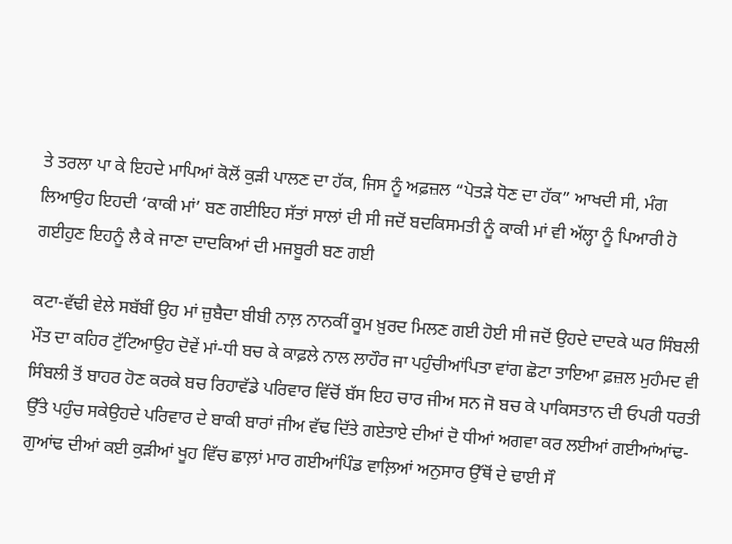ਤੇ ਤਰਲਾ ਪਾ ਕੇ ਇਹਦੇ ਮਾਪਿਆਂ ਕੋਲੋਂ ਕੁੜੀ ਪਾਲਣ ਦਾ ਹੱਕ, ਜਿਸ ਨੂੰ ਅਫ਼ਜ਼ਲ “ਪੋਤੜੇ ਧੋਣ ਦਾ ਹੱਕ” ਆਖਦੀ ਸੀ, ਮੰਗ ਲਿਆਉਹ ਇਹਦੀ ‘ਕਾਕੀ ਮਾਂ’ ਬਣ ਗਈਇਹ ਸੱਤਾਂ ਸਾਲਾਂ ਦੀ ਸੀ ਜਦੋਂ ਬਦਕਿਸਮਤੀ ਨੂੰ ਕਾਕੀ ਮਾਂ ਵੀ ਅੱਲ੍ਹਾ ਨੂੰ ਪਿਆਰੀ ਹੋ ਗਈਹੁਣ ਇਹਨੂੰ ਲੈ ਕੇ ਜਾਣਾ ਦਾਦਕਿਆਂ ਦੀ ਮਜਬੂਰੀ ਬਣ ਗਈ

ਕਟਾ-ਵੱਢੀ ਵੇਲੇ ਸਬੱਬੀਂ ਉਹ ਮਾਂ ਜ਼ੁਬੈਦਾ ਬੀਬੀ ਨਾਲ਼ ਨਾਨਕੀਂ ਕੂਮ ਖ਼ੁਰਦ ਮਿਲਣ ਗਈ ਹੋਈ ਸੀ ਜਦੋਂ ਉਹਦੇ ਦਾਦਕੇ ਘਰ ਸਿੰਬਲੀ ਮੌਤ ਦਾ ਕਹਿਰ ਟੁੱਟਿਆਉਹ ਦੋਵੇਂ ਮਾਂ-ਧੀ ਬਚ ਕੇ ਕਾਫ਼ਲੇ ਨਾਲ ਲਾਹੌਰ ਜਾ ਪਹੁੰਚੀਆਂਪਿਤਾ ਵਾਂਗ ਛੋਟਾ ਤਾਇਆ ਫ਼ਜ਼ਲ ਮੁਹੰਮਦ ਵੀ ਸਿੰਬਲੀ ਤੋਂ ਬਾਹਰ ਹੋਣ ਕਰਕੇ ਬਚ ਰਿਹਾਵੱਡੇ ਪਰਿਵਾਰ ਵਿੱਚੋਂ ਬੱਸ ਇਹ ਚਾਰ ਜੀਅ ਸਨ ਜੋ ਬਚ ਕੇ ਪਾਕਿਸਤਾਨ ਦੀ ਓਪਰੀ ਧਰਤੀ ਉੱਤੇ ਪਹੁੰਚ ਸਕੇਉਹਦੇ ਪਰਿਵਾਰ ਦੇ ਬਾਕੀ ਬਾਰਾਂ ਜੀਅ ਵੱਢ ਦਿੱਤੇ ਗਏਤਾਏ ਦੀਆਂ ਦੋ ਧੀਆਂ ਅਗਵਾ ਕਰ ਲਈਆਂ ਗਈਆਂਆਂਢ-ਗੁਆਂਢ ਦੀਆਂ ਕਈ ਕੁੜੀਆਂ ਖੂਹ ਵਿੱਚ ਛਾਲ਼ਾਂ ਮਾਰ ਗਈਆਂਪਿੰਡ ਵਾਲ਼ਿਆਂ ਅਨੁਸਾਰ ਉੱਥੋਂ ਦੇ ਢਾਈ ਸੌ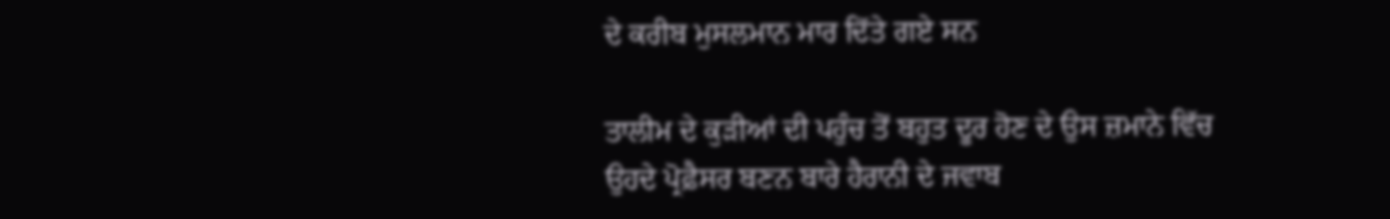ਦੇ ਕਰੀਬ ਮੁਸਲਮਾਨ ਮਾਰ ਦਿੱਤੇ ਗਏ ਸਨ

ਤਾਲੀਮ ਦੇ ਕੁੜੀਆਂ ਦੀ ਪਹੁੰਚ ਤੋਂ ਬਹੁਤ ਦੂਰ ਹੋਣ ਦੇ ਉਸ ਜ਼ਮਾਨੇ ਵਿੱਚ ਉਹਦੇ ਪ੍ਰੋਫ਼ੈਸਰ ਬਣਨ ਬਾਰੇ ਹੈਰਾਨੀ ਦੇ ਜਵਾਬ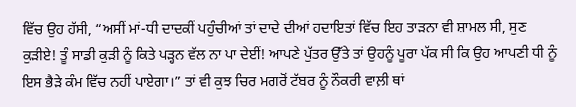ਵਿੱਚ ਉਹ ਹੱਸੀ, “ਅਸੀਂ ਮਾਂ-ਧੀ ਦਾਦਕੀਂ ਪਹੁੰਚੀਆਂ ਤਾਂ ਦਾਦੇ ਦੀਆਂ ਹਦਾਇਤਾਂ ਵਿੱਚ ਇਹ ਤਾੜਨਾ ਵੀ ਸ਼ਾਮਲ ਸੀ, ਸੁਣ ਕੁੜੀਏ! ਤੂੰ ਸਾਡੀ ਕੁੜੀ ਨੂੰ ਕਿਤੇ ਪੜ੍ਹਨ ਵੱਲ ਨਾ ਪਾ ਦੇਈਂ! ਆਪਣੇ ਪੁੱਤਰ ਉੱਤੇ ਤਾਂ ਉਹਨੂੰ ਪੂਰਾ ਪੱਕ ਸੀ ਕਿ ਉਹ ਆਪਣੀ ਧੀ ਨੂੰ ਇਸ ਭੈੜੇ ਕੰਮ ਵਿੱਚ ਨਹੀਂ ਪਾਏਗਾ।” ਤਾਂ ਵੀ ਕੁਝ ਚਿਰ ਮਗਰੋਂ ਟੱਬਰ ਨੂੰ ਨੌਕਰੀ ਵਾਲ਼ੀ ਥਾਂ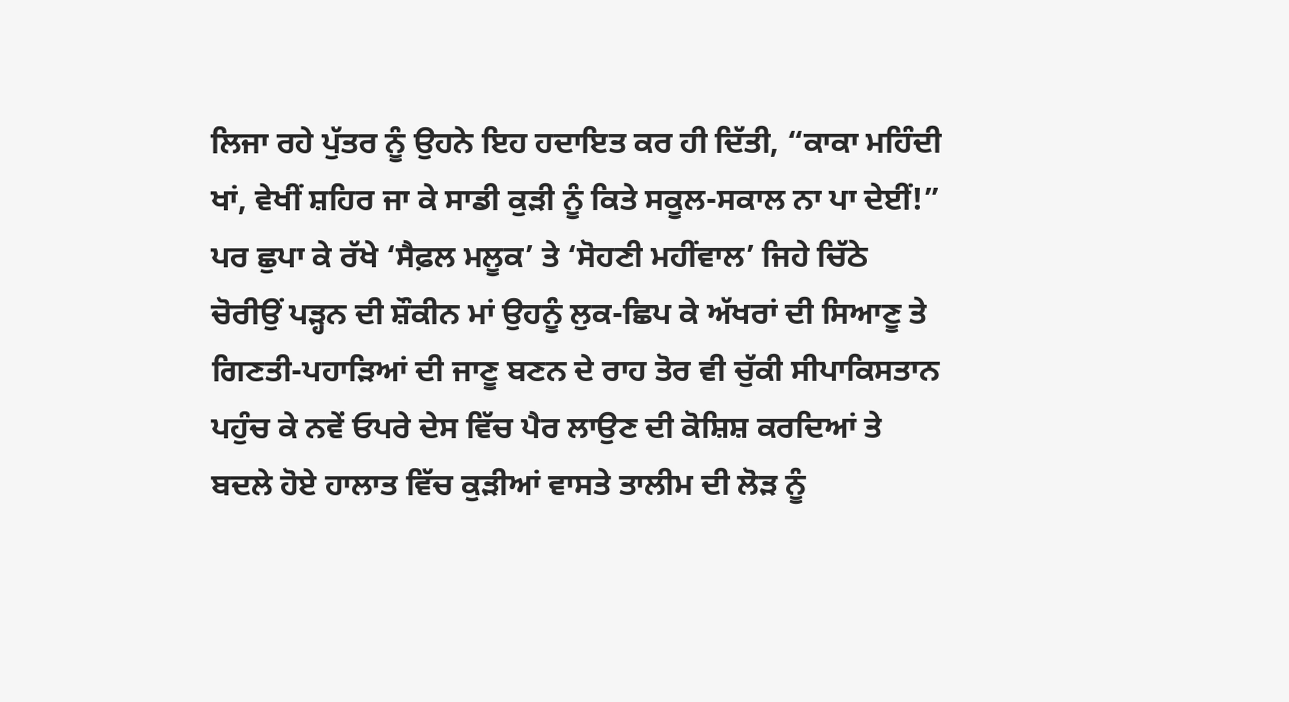ਲਿਜਾ ਰਹੇ ਪੁੱਤਰ ਨੂੰ ਉਹਨੇ ਇਹ ਹਦਾਇਤ ਕਰ ਹੀ ਦਿੱਤੀ, “ਕਾਕਾ ਮਹਿੰਦੀ ਖਾਂ, ਵੇਖੀਂ ਸ਼ਹਿਰ ਜਾ ਕੇ ਸਾਡੀ ਕੁੜੀ ਨੂੰ ਕਿਤੇ ਸਕੂਲ-ਸਕਾਲ ਨਾ ਪਾ ਦੇਈਂ!” ਪਰ ਛੁਪਾ ਕੇ ਰੱਖੇ ‘ਸੈਫ਼ਲ ਮਲੂਕ’ ਤੇ ‘ਸੋਹਣੀ ਮਹੀਂਵਾਲ’ ਜਿਹੇ ਚਿੱਠੇ ਚੋਰੀਉਂ ਪੜ੍ਹਨ ਦੀ ਸ਼ੌਕੀਨ ਮਾਂ ਉਹਨੂੰ ਲੁਕ-ਛਿਪ ਕੇ ਅੱਖਰਾਂ ਦੀ ਸਿਆਣੂ ਤੇ ਗਿਣਤੀ-ਪਹਾੜਿਆਂ ਦੀ ਜਾਣੂ ਬਣਨ ਦੇ ਰਾਹ ਤੋਰ ਵੀ ਚੁੱਕੀ ਸੀਪਾਕਿਸਤਾਨ ਪਹੁੰਚ ਕੇ ਨਵੇਂ ਓਪਰੇ ਦੇਸ ਵਿੱਚ ਪੈਰ ਲਾਉਣ ਦੀ ਕੋਸ਼ਿਸ਼ ਕਰਦਿਆਂ ਤੇ ਬਦਲੇ ਹੋਏ ਹਾਲਾਤ ਵਿੱਚ ਕੁੜੀਆਂ ਵਾਸਤੇ ਤਾਲੀਮ ਦੀ ਲੋੜ ਨੂੰ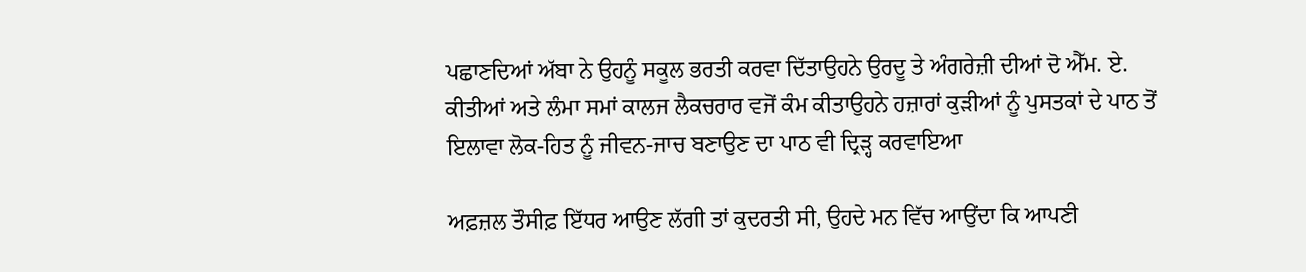ਪਛਾਣਦਿਆਂ ਅੱਬਾ ਨੇ ਉਹਨੂੰ ਸਕੂਲ ਭਰਤੀ ਕਰਵਾ ਦਿੱਤਾਉਹਨੇ ਉਰਦੂ ਤੇ ਅੰਗਰੇਜ਼ੀ ਦੀਆਂ ਦੋ ਐੱਮ. ਏ. ਕੀਤੀਆਂ ਅਤੇ ਲੰਮਾ ਸਮਾਂ ਕਾਲਜ ਲੈਕਚਰਾਰ ਵਜੋਂ ਕੰਮ ਕੀਤਾਉਹਨੇ ਹਜ਼ਾਰਾਂ ਕੁੜੀਆਂ ਨੂੰ ਪੁਸਤਕਾਂ ਦੇ ਪਾਠ ਤੋਂ ਇਲਾਵਾ ਲੋਕ-ਹਿਤ ਨੂੰ ਜੀਵਨ-ਜਾਚ ਬਣਾਉਣ ਦਾ ਪਾਠ ਵੀ ਦ੍ਰਿੜ੍ਹ ਕਰਵਾਇਆ

ਅਫ਼ਜ਼ਲ ਤੌਸੀਫ਼ ਇੱਧਰ ਆਉਣ ਲੱਗੀ ਤਾਂ ਕੁਦਰਤੀ ਸੀ, ਉਹਦੇ ਮਨ ਵਿੱਚ ਆਉਂਦਾ ਕਿ ਆਪਣੀ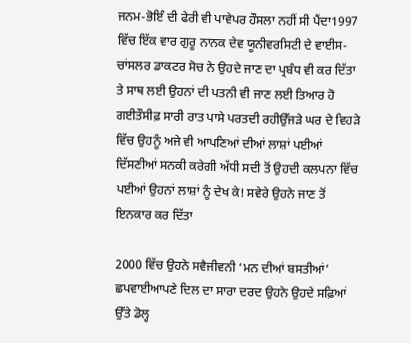ਜਨਮ-ਭੋਇੰ ਦੀ ਫੇਰੀ ਵੀ ਪਾਵੇਪਰ ਹੌਸਲਾ ਨਹੀਂ ਸੀ ਪੈਂਦਾ1997 ਵਿੱਚ ਇੱਕ ਵਾਰ ਗੁਰੂ ਨਾਨਕ ਦੇਵ ਯੂਨੀਵਰਸਿਟੀ ਦੇ ਵਾਈਸ-ਚਾਂਸਲਰ ਡਾਕਟਰ ਸੋਚ ਨੇ ਉਹਦੇ ਜਾਣ ਦਾ ਪ੍ਰਬੰਧ ਵੀ ਕਰ ਦਿੱਤਾ ਤੇ ਸਾਥ ਲਈ ਉਹਨਾਂ ਦੀ ਪਤਨੀ ਵੀ ਜਾਣ ਲਈ ਤਿਆਰ ਹੋ ਗਈਤੌਸੀਫ਼ ਸਾਰੀ ਰਾਤ ਪਾਸੇ ਪਰਤਦੀ ਰਹੀਉੱਜੜੇ ਘਰ ਦੇ ਵਿਹੜੇ ਵਿੱਚ ਉਹਨੂੰ ਅਜੇ ਵੀ ਆਪਣਿਆਂ ਦੀਆਂ ਲਾਸ਼ਾਂ ਪਈਆਂ ਦਿੱਸਣੀਆਂ ਸਨਕੀ ਕਰੇਗੀ ਅੱਧੀ ਸਦੀ ਤੋਂ ਉਹਦੀ ਕਲਪਨਾ ਵਿੱਚ ਪਈਆਂ ਉਹਨਾਂ ਲਾਸ਼ਾਂ ਨੂੰ ਦੇਖ ਕੇ! ਸਵੇਰੇ ਉਹਨੇ ਜਾਣ ਤੋਂ ਇਨਕਾਰ ਕਰ ਦਿੱਤਾ

2000 ਵਿੱਚ ਉਹਨੇ ਸਵੈਜੀਵਨੀ ‘ਮਨ ਦੀਆਂ ਬਸਤੀਆਂ’ ਛਪਵਾਈਆਪਣੇ ਦਿਲ ਦਾ ਸਾਰਾ ਦਰਦ ਉਹਨੇ ਉਹਦੇ ਸਫ਼ਿਆਂ ਉੱਤੇ ਡੋਲ੍ਹ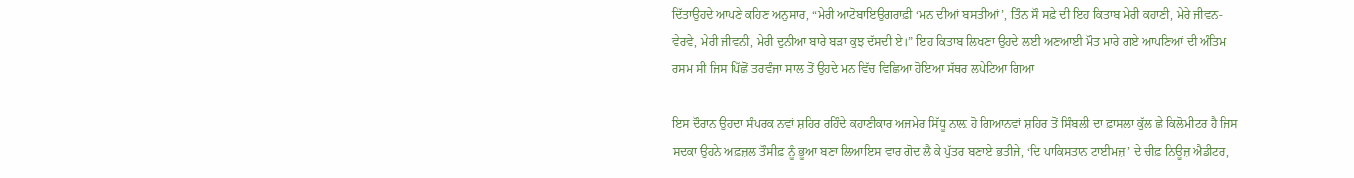ਦਿੱਤਾਉਹਦੇ ਆਪਣੇ ਕਹਿਣ ਅਨੁਸਾਰ, “ਮੇਰੀ ਆਟੋਬਾਇਉਗਰਾਫ਼ੀ ‘ਮਨ ਦੀਆਂ ਬਸਤੀਆਂ’, ਤਿੰਨ ਸੌ ਸਫ਼ੇ ਦੀ ਇਹ ਕਿਤਾਬ ਮੇਰੀ ਕਹਾਣੀ, ਮੇਰੇ ਜੀਵਨ-ਵੇਰਵੇ, ਮੇਰੀ ਜੀਵਨੀ, ਮੇਰੀ ਦੁਨੀਆ ਬਾਰੇ ਬੜਾ ਕੁਝ ਦੱਸਦੀ ਏ।” ਇਹ ਕਿਤਾਬ ਲਿਖਣਾ ਉਹਦੇ ਲਈ ਅਣਆਈ ਮੌਤ ਮਾਰੇ ਗਏ ਆਪਣਿਆਂ ਦੀ ਅੰਤਿਮ ਰਸਮ ਸੀ ਜਿਸ ਪਿੱਛੋਂ ਤਰਵੰਜਾ ਸਾਲ ਤੋਂ ਉਹਦੇ ਮਨ ਵਿੱਚ ਵਿਛਿਆ ਹੋਇਆ ਸੱਥਰ ਲਪੇਟਿਆ ਗਿਆ

ਇਸ ਦੌਰਾਨ ਉਹਦਾ ਸੰਪਰਕ ਨਵਾਂ ਸ਼ਹਿਰ ਰਹਿੰਦੇ ਕਹਾਣੀਕਾਰ ਅਜਮੇਰ ਸਿੱਧੂ ਨਾਲ਼ ਹੋ ਗਿਆਨਵਾਂ ਸ਼ਹਿਰ ਤੋਂ ਸਿੰਬਲੀ ਦਾ ਫ਼ਾਸਲਾ ਕੁੱਲ ਛੇ ਕਿਲੋਮੀਟਰ ਹੈ ਜਿਸ ਸਦਕਾ ਉਹਨੇ ਅਫ਼ਜ਼ਲ ਤੌਸੀਫ਼ ਨੂੰ ਭੂਆ ਬਣਾ ਲਿਆਇਸ ਵਾਰ ਗੋਦ ਲੈ ਕੇ ਪੁੱਤਰ ਬਣਾਏ ਭਤੀਜੇ, ‘ਦਿ ਪਾਕਿਸਤਾਨ ਟਾਈਮਜ਼’ ਦੇ ਚੀਫ਼ ਨਿਊਜ਼ ਐਡੀਟਰ,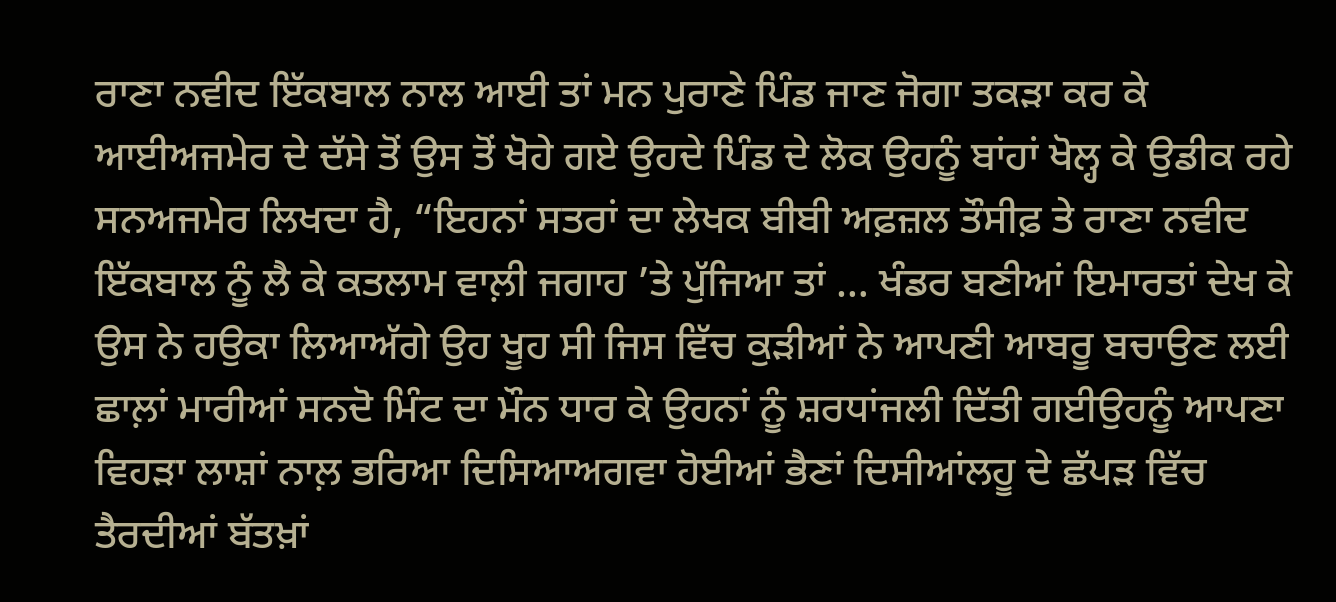ਰਾਣਾ ਨਵੀਦ ਇੱਕਬਾਲ ਨਾਲ ਆਈ ਤਾਂ ਮਨ ਪੁਰਾਣੇ ਪਿੰਡ ਜਾਣ ਜੋਗਾ ਤਕੜਾ ਕਰ ਕੇ ਆਈਅਜਮੇਰ ਦੇ ਦੱਸੇ ਤੋਂ ਉਸ ਤੋਂ ਖੋਹੇ ਗਏ ਉਹਦੇ ਪਿੰਡ ਦੇ ਲੋਕ ਉਹਨੂੰ ਬਾਂਹਾਂ ਖੋਲ੍ਹ ਕੇ ਉਡੀਕ ਰਹੇ ਸਨਅਜਮੇਰ ਲਿਖਦਾ ਹੈ, “ਇਹਨਾਂ ਸਤਰਾਂ ਦਾ ਲੇਖਕ ਬੀਬੀ ਅਫ਼ਜ਼ਲ ਤੌਸੀਫ਼ ਤੇ ਰਾਣਾ ਨਵੀਦ ਇੱਕਬਾਲ ਨੂੰ ਲੈ ਕੇ ਕਤਲਾਮ ਵਾਲ਼ੀ ਜਗਾਹ ’ਤੇ ਪੁੱਜਿਆ ਤਾਂ … ਖੰਡਰ ਬਣੀਆਂ ਇਮਾਰਤਾਂ ਦੇਖ ਕੇ ਉਸ ਨੇ ਹਉਕਾ ਲਿਆਅੱਗੇ ਉਹ ਖੂਹ ਸੀ ਜਿਸ ਵਿੱਚ ਕੁੜੀਆਂ ਨੇ ਆਪਣੀ ਆਬਰੂ ਬਚਾਉਣ ਲਈ ਛਾਲ਼ਾਂ ਮਾਰੀਆਂ ਸਨਦੋ ਮਿੰਟ ਦਾ ਮੌਨ ਧਾਰ ਕੇ ਉਹਨਾਂ ਨੂੰ ਸ਼ਰਧਾਂਜਲੀ ਦਿੱਤੀ ਗਈਉਹਨੂੰ ਆਪਣਾ ਵਿਹੜਾ ਲਾਸ਼ਾਂ ਨਾਲ਼ ਭਰਿਆ ਦਿਸਿਆਅਗਵਾ ਹੋਈਆਂ ਭੈਣਾਂ ਦਿਸੀਆਂਲਹੂ ਦੇ ਛੱਪੜ ਵਿੱਚ ਤੈਰਦੀਆਂ ਬੱਤਖ਼ਾਂ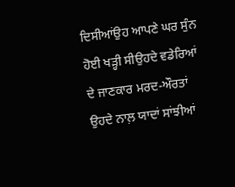ਦਿਸੀਆਂਉਹ ਆਪਣੇ ਘਰ ਸੁੰਨ ਹੋਈ ਖੜ੍ਹੀ ਸੀਉਹਦੇ ਵਡੇਰਿਆਂ ਦੇ ਜਾਣਕਾਰ ਮਰਦ-ਔਰਤਾਂ ਉਹਦੇ ਨਾਲ਼ ਯਾਦਾਂ ਸਾਂਝੀਆਂ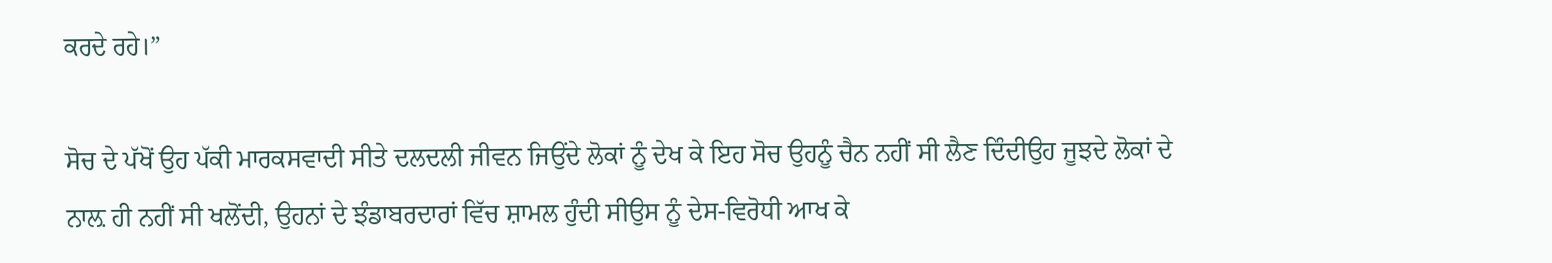ਕਰਦੇ ਰਹੇ।”

ਸੋਚ ਦੇ ਪੱਖੋਂ ਉਹ ਪੱਕੀ ਮਾਰਕਸਵਾਦੀ ਸੀਤੇ ਦਲਦਲੀ ਜੀਵਨ ਜਿਉਂਦੇ ਲੋਕਾਂ ਨੂੰ ਦੇਖ ਕੇ ਇਹ ਸੋਚ ਉਹਨੂੰ ਚੈਨ ਨਹੀਂ ਸੀ ਲੈਣ ਦਿੰਦੀਉਹ ਜੂਝਦੇ ਲੋਕਾਂ ਦੇ ਨਾਲ਼ ਹੀ ਨਹੀਂ ਸੀ ਖਲੋਂਦੀ, ਉਹਨਾਂ ਦੇ ਝੰਡਾਬਰਦਾਰਾਂ ਵਿੱਚ ਸ਼ਾਮਲ ਹੁੰਦੀ ਸੀਉਸ ਨੂੰ ਦੇਸ-ਵਿਰੋਧੀ ਆਖ ਕੇ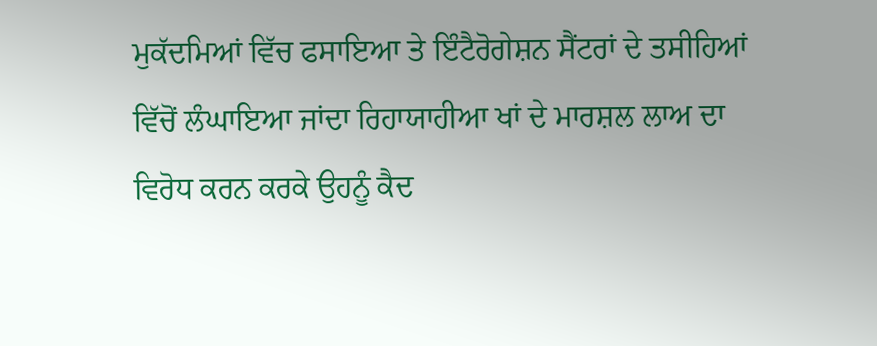ਮੁਕੱਦਮਿਆਂ ਵਿੱਚ ਫਸਾਇਆ ਤੇ ਇੰਟੈਰੋਗੇਸ਼ਨ ਸੈਂਟਰਾਂ ਦੇ ਤਸੀਹਿਆਂ ਵਿੱਚੋਂ ਲੰਘਾਇਆ ਜਾਂਦਾ ਰਿਹਾਯਾਹੀਆ ਖਾਂ ਦੇ ਮਾਰਸ਼ਲ ਲਾਅ ਦਾ ਵਿਰੋਧ ਕਰਨ ਕਰਕੇ ਉਹਨੂੰ ਕੈਦ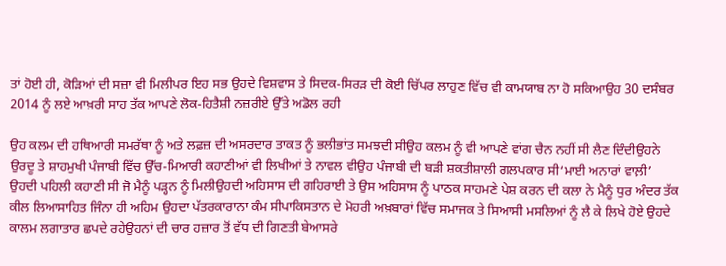ਤਾਂ ਹੋਈ ਹੀ, ਕੋੜਿਆਂ ਦੀ ਸਜ਼ਾ ਵੀ ਮਿਲੀਪਰ ਇਹ ਸਭ ਉਹਦੇ ਵਿਸ਼ਵਾਸ ਤੇ ਸਿਦਕ-ਸਿਰੜ ਦੀ ਕੋਈ ਚਿੱਪਰ ਲਾਹੁਣ ਵਿੱਚ ਵੀ ਕਾਮਯਾਬ ਨਾ ਹੋ ਸਕਿਆਉਹ 30 ਦਸੰਬਰ 2014 ਨੂੰ ਲਏ ਆਖ਼ਰੀ ਸਾਹ ਤੱਕ ਆਪਣੇ ਲੋਕ-ਹਿਤੈਸ਼ੀ ਨਜ਼ਰੀਏ ਉੱਤੇ ਅਡੋਲ ਰਹੀ

ਉਹ ਕਲਮ ਦੀ ਹਥਿਆਰੀ ਸਮਰੱਥਾ ਨੂੰ ਅਤੇ ਲਫ਼ਜ਼ ਦੀ ਅਸਰਦਾਰ ਤਾਕਤ ਨੂੰ ਭਲੀਭਾਂਤ ਸਮਝਦੀ ਸੀਉਹ ਕਲਮ ਨੂੰ ਵੀ ਆਪਣੇ ਵਾਂਗ ਚੈਨ ਨਹੀਂ ਸੀ ਲੈਣ ਦਿੰਦੀਉਹਨੇ ਉਰਦੂ ਤੇ ਸ਼ਾਹਮੁਖੀ ਪੰਜਾਬੀ ਵਿੱਚ ਉੱਚ-ਮਿਆਰੀ ਕਹਾਣੀਆਂ ਵੀ ਲਿਖੀਆਂ ਤੇ ਨਾਵਲ ਵੀਉਹ ਪੰਜਾਬੀ ਦੀ ਬੜੀ ਸ਼ਕਤੀਸ਼ਾਲੀ ਗਲਪਕਾਰ ਸੀ‘ਮਾਈ ਅਨਾਰਾਂ ਵਾਲ਼ੀ’ ਉਹਦੀ ਪਹਿਲੀ ਕਹਾਣੀ ਸੀ ਜੋ ਮੈਨੂੰ ਪੜ੍ਹਨ ਨੂੰ ਮਿਲੀਉਹਦੀ ਅਹਿਸਾਸ ਦੀ ਗਹਿਰਾਈ ਤੇ ਉਸ ਅਹਿਸਾਸ ਨੂੰ ਪਾਠਕ ਸਾਹਮਣੇ ਪੇਸ਼ ਕਰਨ ਦੀ ਕਲਾ ਨੇ ਮੈਨੂੰ ਧੁਰ ਅੰਦਰ ਤੱਕ ਕੀਲ ਲਿਆਸਾਹਿਤ ਜਿੰਨਾ ਹੀ ਅਹਿਮ ਉਹਦਾ ਪੱਤਰਕਾਰਾਨਾ ਕੰਮ ਸੀਪਾਕਿਸਤਾਨ ਦੇ ਮੋਹਰੀ ਅਖ਼ਬਾਰਾਂ ਵਿੱਚ ਸਮਾਜਕ ਤੇ ਸਿਆਸੀ ਮਸਲਿਆਂ ਨੂੰ ਲੈ ਕੇ ਲਿਖੇ ਹੋਏ ਉਹਦੇ ਕਾਲਮ ਲਗਾਤਾਰ ਛਪਦੇ ਰਹੇਉਹਨਾਂ ਦੀ ਚਾਰ ਹਜ਼ਾਰ ਤੋਂ ਵੱਧ ਦੀ ਗਿਣਤੀ ਬੇਆਸਰੇ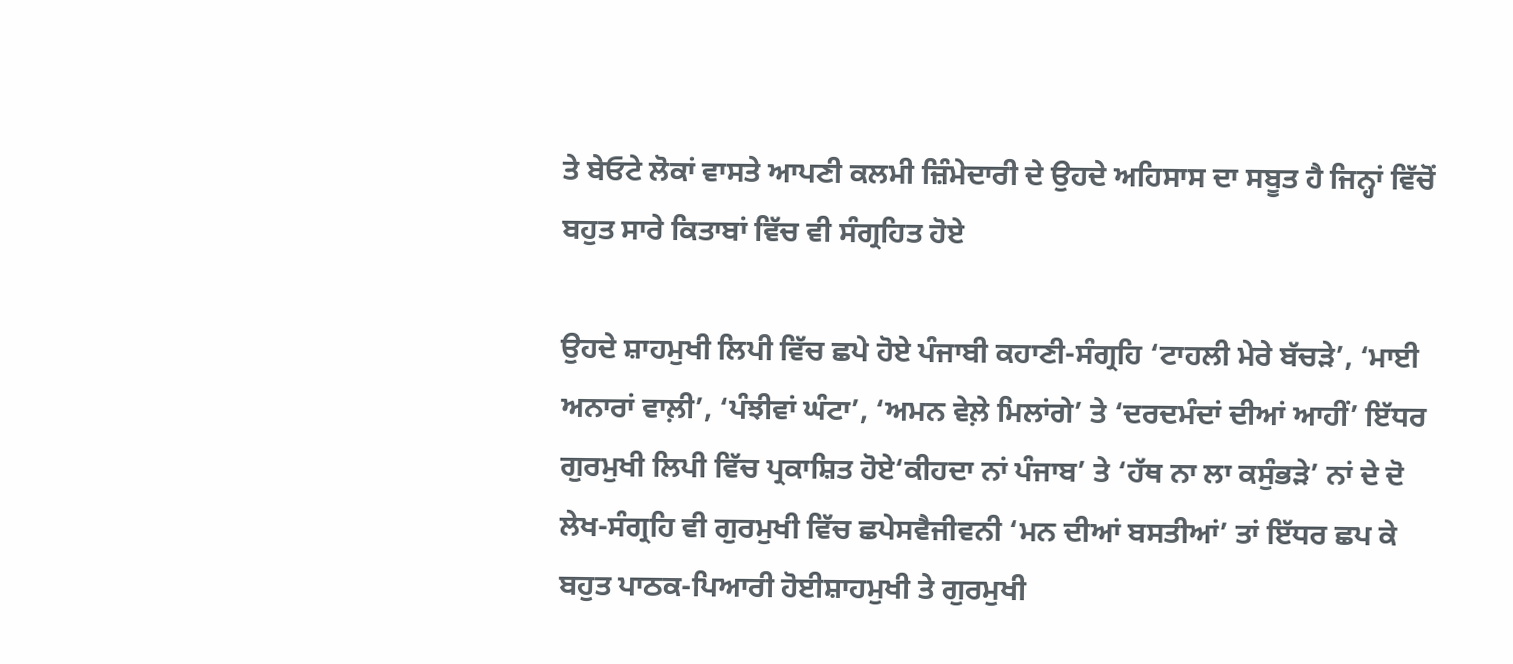ਤੇ ਬੇਓਟੇ ਲੋਕਾਂ ਵਾਸਤੇ ਆਪਣੀ ਕਲਮੀ ਜ਼ਿੰਮੇਦਾਰੀ ਦੇ ਉਹਦੇ ਅਹਿਸਾਸ ਦਾ ਸਬੂਤ ਹੈ ਜਿਨ੍ਹਾਂ ਵਿੱਚੋਂ ਬਹੁਤ ਸਾਰੇ ਕਿਤਾਬਾਂ ਵਿੱਚ ਵੀ ਸੰਗ੍ਰਹਿਤ ਹੋਏ

ਉਹਦੇ ਸ਼ਾਹਮੁਖੀ ਲਿਪੀ ਵਿੱਚ ਛਪੇ ਹੋਏ ਪੰਜਾਬੀ ਕਹਾਣੀ-ਸੰਗ੍ਰਹਿ ‘ਟਾਹਲੀ ਮੇਰੇ ਬੱਚੜੇ’, ‘ਮਾਈ ਅਨਾਰਾਂ ਵਾਲ਼ੀ’, ‘ਪੰਝੀਵਾਂ ਘੰਟਾ’, ‘ਅਮਨ ਵੇਲ਼ੇ ਮਿਲਾਂਗੇ’ ਤੇ ‘ਦਰਦਮੰਦਾਂ ਦੀਆਂ ਆਹੀਂ’ ਇੱਧਰ ਗੁਰਮੁਖੀ ਲਿਪੀ ਵਿੱਚ ਪ੍ਰਕਾਸ਼ਿਤ ਹੋਏ‘ਕੀਹਦਾ ਨਾਂ ਪੰਜਾਬ’ ਤੇ ‘ਹੱਥ ਨਾ ਲਾ ਕਸੁੰਭੜੇ’ ਨਾਂ ਦੇ ਦੋ ਲੇਖ-ਸੰਗ੍ਰਹਿ ਵੀ ਗੁਰਮੁਖੀ ਵਿੱਚ ਛਪੇਸਵੈਜੀਵਨੀ ‘ਮਨ ਦੀਆਂ ਬਸਤੀਆਂ’ ਤਾਂ ਇੱਧਰ ਛਪ ਕੇ ਬਹੁਤ ਪਾਠਕ-ਪਿਆਰੀ ਹੋਈਸ਼ਾਹਮੁਖੀ ਤੇ ਗੁਰਮੁਖੀ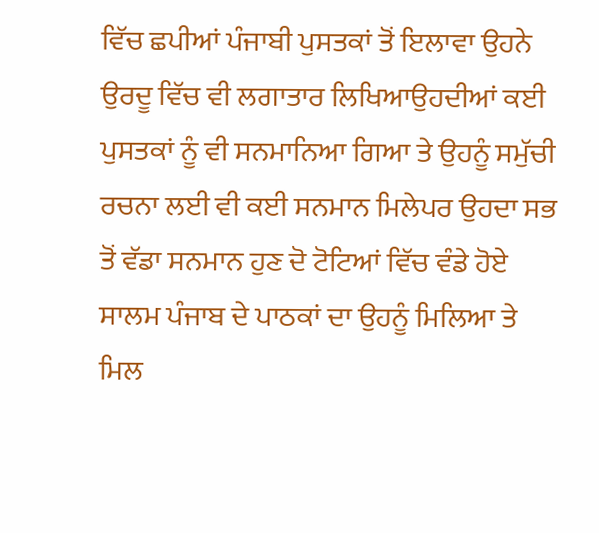ਵਿੱਚ ਛਪੀਆਂ ਪੰਜਾਬੀ ਪੁਸਤਕਾਂ ਤੋਂ ਇਲਾਵਾ ਉਹਨੇ ਉਰਦੂ ਵਿੱਚ ਵੀ ਲਗਾਤਾਰ ਲਿਖਿਆਉਹਦੀਆਂ ਕਈ ਪੁਸਤਕਾਂ ਨੂੰ ਵੀ ਸਨਮਾਨਿਆ ਗਿਆ ਤੇ ਉਹਨੂੰ ਸਮੁੱਚੀ ਰਚਨਾ ਲਈ ਵੀ ਕਈ ਸਨਮਾਨ ਮਿਲੇਪਰ ਉਹਦਾ ਸਭ ਤੋਂ ਵੱਡਾ ਸਨਮਾਨ ਹੁਣ ਦੋ ਟੋਟਿਆਂ ਵਿੱਚ ਵੰਡੇ ਹੋਏ ਸਾਲਮ ਪੰਜਾਬ ਦੇ ਪਾਠਕਾਂ ਦਾ ਉਹਨੂੰ ਮਿਲਿਆ ਤੇ ਮਿਲ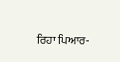ਰਿਹਾ ਪਿਆਰ-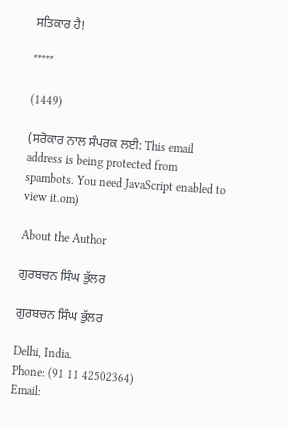ਸਤਿਕਾਰ ਹੈ!

*****

(1449)

(ਸਰੋਕਾਰ ਨਾਲ ਸੰਪਰਕ ਲਈ: This email address is being protected from spambots. You need JavaScript enabled to view it.om)

About the Author

ਗੁਰਬਚਨ ਸਿੰਘ ਭੁੱਲਰ

ਗੁਰਬਚਨ ਸਿੰਘ ਭੁੱਲਰ

Delhi, India.
Phone: (91 11 42502364)
Email: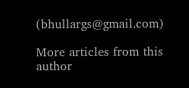(bhullargs@gmail.com)

More articles from this author